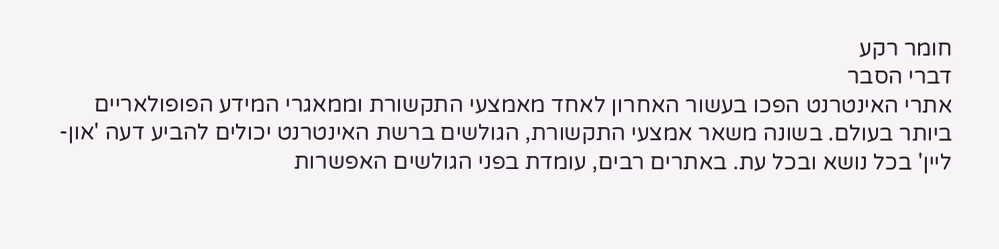חומר רקע
דברי הסבר
אתרי האינטרנט הפכו בעשור האחרון לאחד מאמצעי התקשורת וממאגרי המידע הפופולאריים ביותר בעולם. בשונה משאר אמצעי התקשורת, הגולשים ברשת האינטרנט יכולים להביע דעה 'און-ליין' בכל נושא ובכל עת. באתרים רבים, עומדת בפני הגולשים האפשרות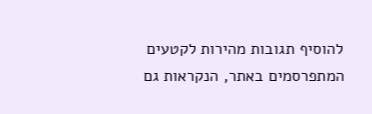להוסיף תגובות מהירות לקטעים המתפרסמים באתר, הנקראות גם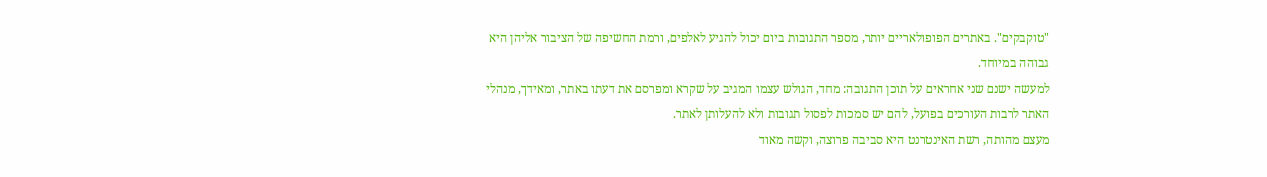"טוקבקים". באתרים הפופולאריים יותר, מספר התגובות ביום יכול להגיע לאלפים, ורמת החשיפה של הציבור אליהן היא גבוהה במיוחד.
למעשה ישנם שני אחראים על תוכן התגובה: מחד, הגולש עצמו המגיב על שקרא ומפרסם את דעתו באתר, ומאידך, מנהלי האתר לרבות העורכים בפועל, להם יש סמכות לפסול תגובות ולא להעלותן לאתר.
מעצם מהותה, רשת האינטרנט היא סביבה פרוצה, וקשה מאוד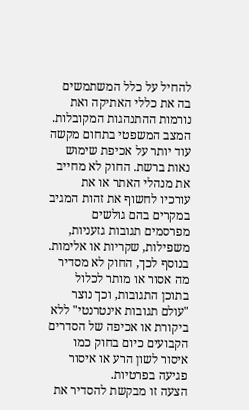להחיל על כלל המשתמשים בה את כללי האתיקה ואת נורמות ההתנהגות המקובלות. המצב המשפטי בתחום מקשה עוד יותר על אכיפת שימוש נאות ברשת. החוק לא מחייב את מנהלי האתר או את עורכיו לחשוף את זהות המגיב במקרים בהם גולשים מפרסמים תגובות גזעניות, משפילות, שקריות או אלימות. בנוסף לכך, החוק לא מסדיר מה אסור או מותר לכלול בתוכן התגובות, וכך נוצר "עולם תגובות אינטרנטי" ללא ביקורת או אכיפה של הסדרים הקבועים כיום בחוק כמו איסור לשון הרע או איסור פגיעה בפרטיות.
הצעה זו מבקשת להסדיר את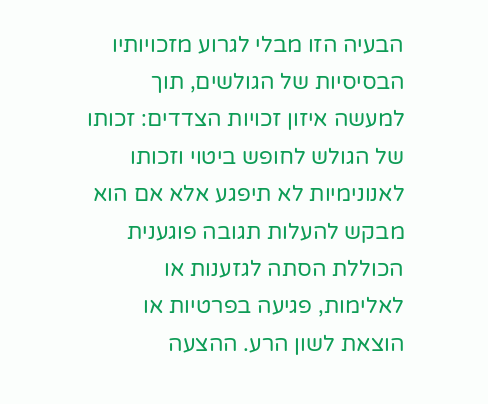הבעיה הזו מבלי לגרוע מזכויותיו הבסיסיות של הגולשים, תוך למעשה איזון זכויות הצדדים: זכותו של הגולש לחופש ביטוי וזכותו לאנונימיות לא תיפגע אלא אם הוא מבקש להעלות תגובה פוגענית הכוללת הסתה לגזענות או לאלימות, פגיעה בפרטיות או הוצאת לשון הרע. ההצעה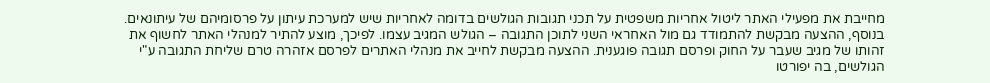מחייבת את מפעילי האתר ליטול אחריות משפטית על תכני תגובות הגולשים בדומה לאחריות שיש למערכת עיתון על פרסומיהם של עיתונאים. בנוסף, ההצעה מבקשת להתמודד גם מול האחראי השני לתוכן התגובה – הגולש המגיב עצמו. לפיכך, מוצע להתיר למנהלי האתר לחשוף את זהותו של מגיב שעבר על החוק ופרסם תגובה פוגענית. ההצעה מבקשת לחייב את מנהלי האתרים לפרסם אזהרה טרם שליחת התגובה ע"י הגולשים, בה יפורטו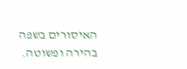האיסורים בשפה בהירה ופשוטה.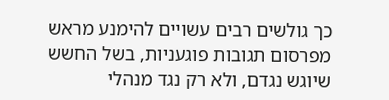כך גולשים רבים עשויים להימנע מראש מפרסום תגובות פוגעניות, בשל החשש שיוגש נגדם, ולא רק נגד מנהלי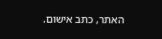האתר, כתב אישום.